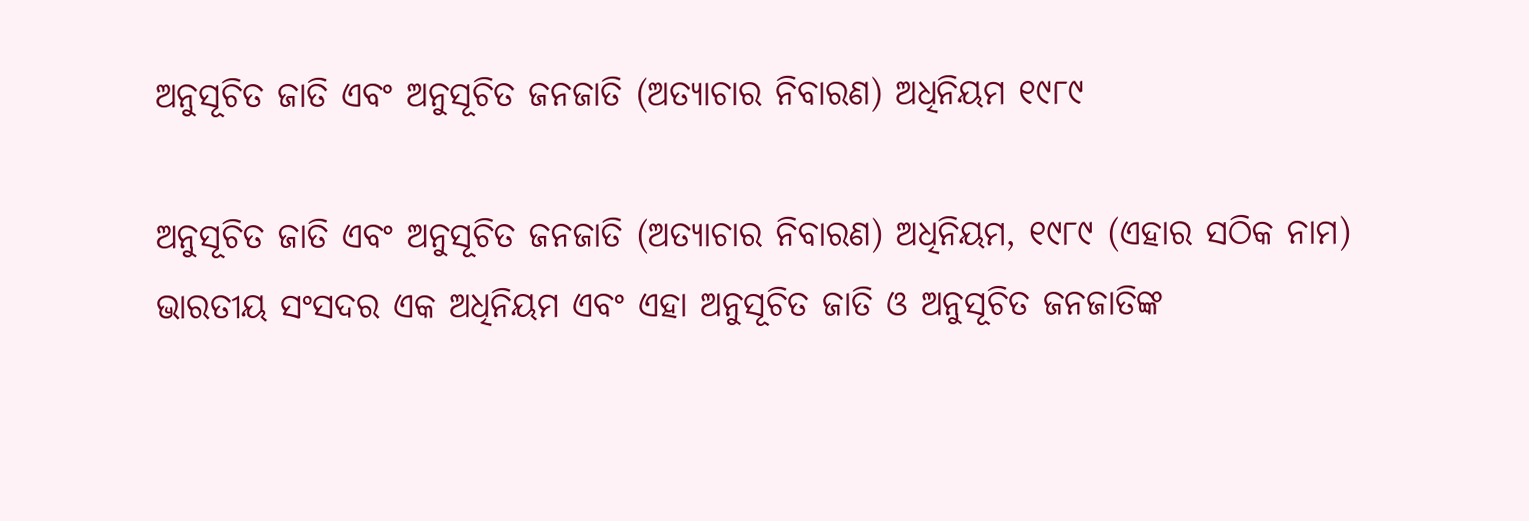ଅନୁସୂଚିତ ଜାତି ଏବଂ ଅନୁସୂଚିତ ଜନଜାତି (ଅତ୍ୟାଚାର ନିବାରଣ) ଅଧିନିୟମ ୧୯୮୯

ଅନୁସୂଚିତ ଜାତି ଏବଂ ଅନୁସୂଚିତ ଜନଜାତି (ଅତ୍ୟାଚାର ନିବାରଣ) ଅଧିନିୟମ, ୧୯୮୯ (ଏହାର ସଠିକ ନାମ) ଭାରତୀୟ ସଂସଦର ଏକ ଅଧିନିୟମ ଏବଂ ଏହା ଅନୁସୂଚିତ ଜାତି ଓ ଅନୁସୂଚିତ ଜନଜାତିଙ୍କ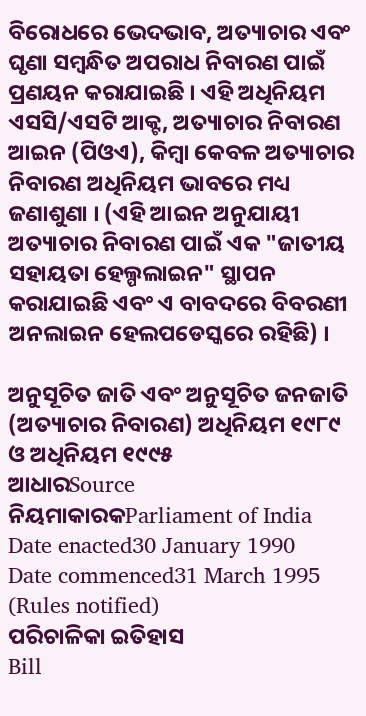ବିରୋଧରେ ଭେଦଭାବ, ଅତ୍ୟାଚାର ଏବଂ ଘୃଣା ସମ୍ବନ୍ଧିତ ଅପରାଧ ନିବାରଣ ପାଇଁ ପ୍ରଣୟନ କରାଯାଇଛି । ଏହି ଅଧିନିୟମ ଏସସି/ଏସଟି ଆକ୍ଟ, ଅତ୍ୟାଚାର ନିବାରଣ ଆଇନ (ପିଓଏ), କିମ୍ବା କେବଳ ଅତ୍ୟାଚାର ନିବାରଣ ଅଧିନିୟମ ଭାବରେ ମଧ୍ୟ ଜଣାଶୁଣା । (ଏହି ଆଇନ ଅନୁଯାୟୀ ଅତ୍ୟାଚାର ନିବାରଣ ପାଇଁ ଏକ "ଜାତୀୟ ସହାୟତା ହେଲ୍ପଲାଇନ" ସ୍ଥାପନ କରାଯାଇଛି ଏବଂ ଏ ବାବଦରେ ବିବରଣୀ ଅନଲାଇନ ହେଲପଡେସ୍କରେ ରହିଛି) ।

ଅନୁସୂଚିତ ଜାତି ଏବଂ ଅନୁସୂଚିତ ଜନଜାତି (ଅତ୍ୟାଚାର ନିବାରଣ) ଅଧିନିୟମ ୧୯୮୯ ଓ ଅଧିନିୟମ ୧୯୯୫
ଆଧାରSource
ନିୟମାକାରକParliament of India
Date enacted30 January 1990
Date commenced31 March 1995 (Rules notified)
ପରିଚାଳିକା ଇତିହାସ
Bill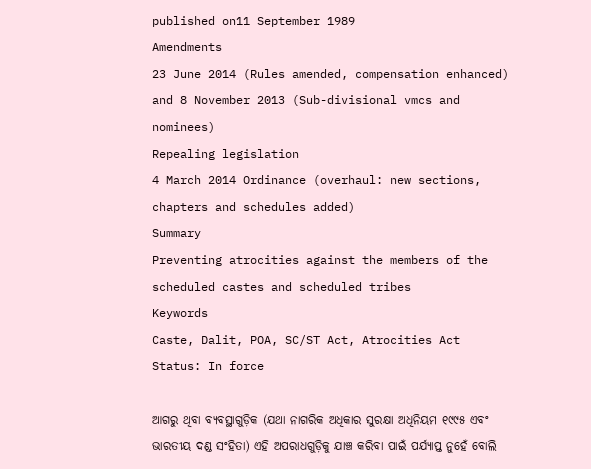published on11 September 1989
Amendments
23 June 2014 (Rules amended, compensation enhanced) and 8 November 2013 (Sub-divisional vmcs and nominees)
Repealing legislation
4 March 2014 Ordinance (overhaul: new sections, chapters and schedules added)
Summary
Preventing atrocities against the members of the scheduled castes and scheduled tribes
Keywords
Caste, Dalit, POA, SC/ST Act, Atrocities Act
Status: In force

ଆଗରୁ ଥିବା ବ୍ୟବସ୍ଥାଗୁଡ଼ିକ (ଯଥା ନାଗରିକ ଅଧିକାର ସୁରକ୍ଷା ଅଧିନିୟମ ୧୯୯୫ ଏବଂ ଭାରତୀୟ ଦଣ୍ଡ ସଂହିତା) ଏହି ଅପରାଧଗୁଡ଼ିକୁ ଯାଞ୍ଚ କରିବା ପାଇଁ ପର୍ଯ୍ୟାପ୍ତ ନୁହେଁ ବୋଲି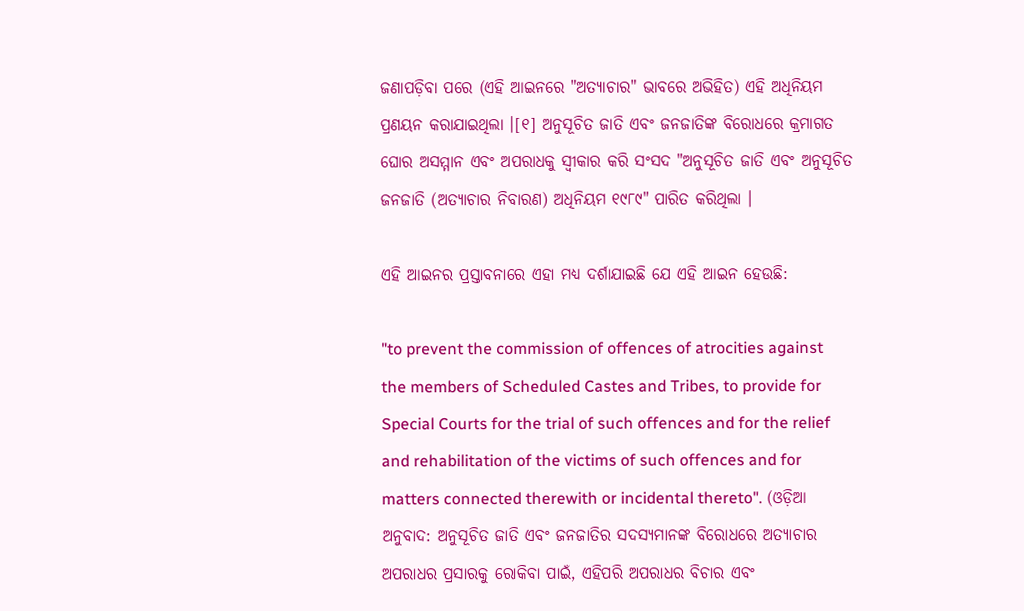ଜଣାପଡ଼ିବା ପରେ (ଏହି ଆଇନରେ "ଅତ୍ୟାଚାର" ଭାବରେ ଅଭିହିତ) ଏହି ଅଧିନିୟମ ପ୍ରଣୟନ କରାଯାଇଥିଲା ।[୧] ଅନୁସୂଚିତ ଜାତି ଏବଂ ଜନଜାତିଙ୍କ ବିରୋଧରେ କ୍ରମାଗତ ଘୋର ଅସମ୍ମାନ ଏବଂ ଅପରାଧକୁ ସ୍ୱୀକାର କରି ସଂସଦ "ଅନୁସୂଚିତ ଜାତି ଏବଂ ଅନୁସୂଚିତ ଜନଜାତି (ଅତ୍ୟାଚାର ନିବାରଣ) ଅଧିନିୟମ ୧୯୮୯" ପାରିତ କରିଥିଲା ।

ଏହି ଆଇନର ପ୍ରସ୍ତାବନାରେ ଏହା ମଧ୍ୟ ଦର୍ଶାଯାଇଛି ଯେ ଏହି ଆଇନ ହେଉଛି:

"to prevent the commission of offences of atrocities against the members of Scheduled Castes and Tribes, to provide for Special Courts for the trial of such offences and for the relief and rehabilitation of the victims of such offences and for matters connected therewith or incidental thereto". (ଓଡ଼ିଆ ଅନୁବାଦ: ଅନୁସୂଚିତ ଜାତି ଏବଂ ଜନଜାତିର ସଦସ୍ୟମାନଙ୍କ ବିରୋଧରେ ଅତ୍ୟାଚାର ଅପରାଧର ପ୍ରସାରକୁ ରୋକିବା ପାଇଁ, ଏହିପରି ଅପରାଧର ବିଚାର ଏବଂ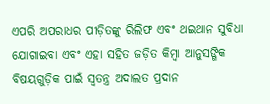ଏପରି ଅପରାଧର ପୀଡ଼ିତଙ୍କୁ ରିଲିଫ ଏବଂ ଥଇଥାନ ସୁବିଧା ଯୋଗାଇବା ଏବଂ ଏହା ସହିତ ଜଡ଼ିତ କିମ୍ବା ଆନୁସଙ୍ଗିକ ବିଷୟଗୁଡ଼ିକ ପାଇଁ ସ୍ୱତନ୍ତ୍ର ଅଦାଲତ ପ୍ରଦାନ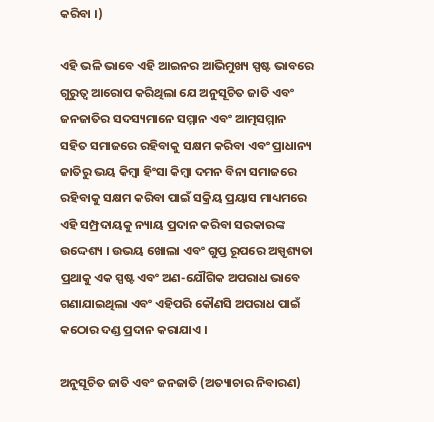କରିବା ।)

ଏହି ଭଳି ଭାବେ ଏହି ଆଇନର ଆଭିମୁଖ୍ୟ ସ୍ପଷ୍ଟ ଭାବରେ ଗୁରୁତ୍ୱ ଆରୋପ କରିଥିଲା ଯେ ଅନୁସୂଚିତ ଜାତି ଏବଂ ଜନଜାତିର ସଦସ୍ୟମାନେ ସମ୍ମାନ ଏବଂ ଆତ୍ମସମ୍ମାନ ସହିତ ସମାଜରେ ରହିବାକୁ ସକ୍ଷମ କରିବା ଏବଂ ପ୍ରାଧାନ୍ୟ ଜାତିରୁ ଭୟ କିମ୍ବା ହିଂସା କିମ୍ବା ଦମନ ବିନା ସମାଜରେ ରହିବାକୁ ସକ୍ଷମ କରିବା ପାଇଁ ସକ୍ରିୟ ପ୍ରୟାସ ମାଧ୍ୟମରେ ଏହି ସମ୍ପ୍ରଦାୟକୁ ନ୍ୟାୟ ପ୍ରଦାନ କରିବା ସରକାରଙ୍କ ଉଦ୍ଦେଶ୍ୟ । ଉଭୟ ଖୋଲା ଏବଂ ଗୁପ୍ତ ରୂପରେ ଅସ୍ପୃଶ୍ୟତା ପ୍ରଥାକୁ ଏକ ସ୍ପଷ୍ଟ ଏବଂ ଅଣ-ଯୌଗିକ ଅପରାଧ ଭାବେ ଗଣାଯାଇଥିଲା ଏବଂ ଏହିପରି କୌଣସି ଅପରାଧ ପାଇଁ କଠୋର ଦଣ୍ଡ ପ୍ରଦାନ କରାଯାଏ ।

ଅନୁସୂଚିତ ଜାତି ଏବଂ ଜନଜାତି (ଅତ୍ୟାଚାର ନିବାରଣ)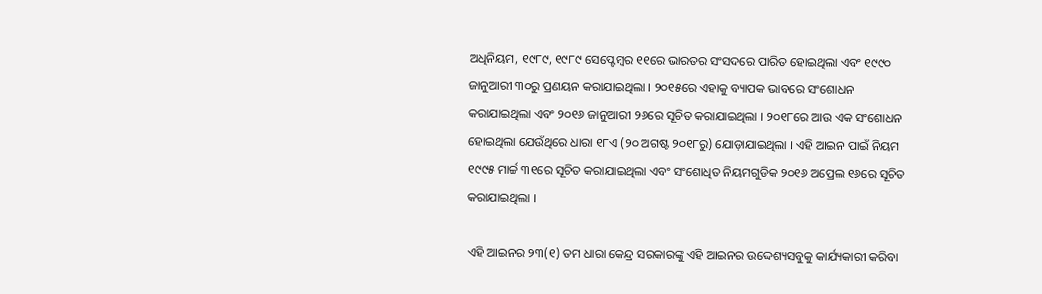ଅଧିନିୟମ, ୧୯୮୯, ୧୯୮୯ ସେପ୍ଟେମ୍ବର ୧୧ରେ ଭାରତର ସଂସଦରେ ପାରିତ ହୋଇଥିଲା ଏବଂ ୧୯୯୦ ଜାନୁଆରୀ ୩୦ରୁ ପ୍ରଣୟନ କରାଯାଇଥିଲା । ୨୦୧୫ରେ ଏହାକୁ ବ୍ୟାପକ ଭାବରେ ସଂଶୋଧନ କରାଯାଇଥିଲା ଏବଂ ୨୦୧୬ ଜାନୁଆରୀ ୨୬ରେ ସୂଚିତ କରାଯାଇଥିଲା । ୨୦୧୮ରେ ଆଉ ଏକ ସଂଶୋଧନ ହୋଇଥିଲା ଯେଉଁଥିରେ ଧାରା ୧୮ଏ (୨୦ ଅଗଷ୍ଟ ୨୦୧୮ରୁ) ଯୋଡ଼ାଯାଇଥିଲା । ଏହି ଆଇନ ପାଇଁ ନିୟମ ୧୯୯୫ ମାର୍ଚ୍ଚ ୩୧ରେ ସୂଚିତ କରାଯାଇଥିଲା ଏବଂ ସଂଶୋଧିତ ନିୟମଗୁଡିକ ୨୦୧୬ ଅପ୍ରେଲ ୧୬ରେ ସୂଚିତ କରାଯାଇଥିଲା ।

ଏହି ଆଇନର ୨୩(୧) ତମ ଧାରା କେନ୍ଦ୍ର ସରକାରଙ୍କୁ ଏହି ଆଇନର ଉଦ୍ଦେଶ୍ୟସବୁକୁ କାର୍ଯ୍ୟକାରୀ କରିବା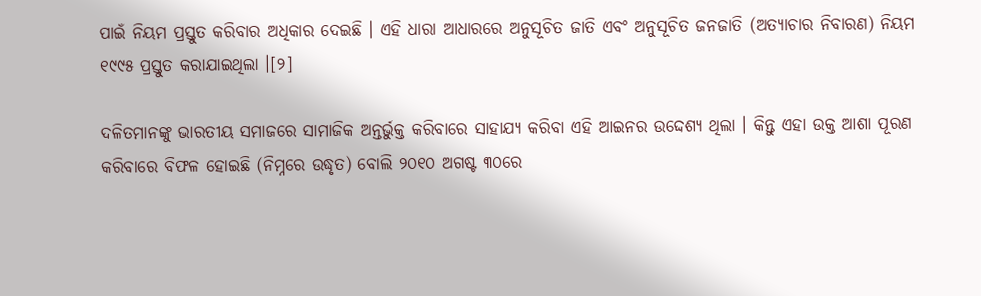ପାଇଁ ନିୟମ ପ୍ରସ୍ତୁତ କରିବାର ଅଧିକାର ଦେଇଛି । ଏହି ଧାରା ଆଧାରରେ ଅନୁସୂଚିତ ଜାତି ଏବଂ ଅନୁସୂଚିତ ଜନଜାତି (ଅତ୍ୟାଚାର ନିବାରଣ) ନିୟମ ୧୯୯୫ ପ୍ରସ୍ତୁତ କରାଯାଇଥିଲା ।[୨]

ଦଳିତମାନଙ୍କୁ ଭାରତୀୟ ସମାଜରେ ସାମାଜିକ ଅନ୍ତର୍ଭୁକ୍ତ କରିବାରେ ସାହାଯ୍ୟ କରିବା ଏହି ଆଇନର ଉଦ୍ଦେଶ୍ୟ ଥିଲା । କିନ୍ତୁ ଏହା ଉକ୍ତ ଆଶା ପୂରଣ କରିବାରେ ବିଫଳ ହୋଇଛି (ନିମ୍ନରେ ଉଦ୍ଧୃତ) ବୋଲି ୨୦୧୦ ଅଗଷ୍ଟ ୩୦ରେ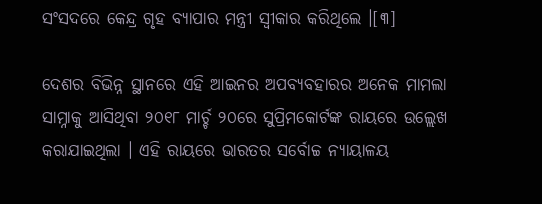ସଂସଦରେ କେନ୍ଦ୍ର ଗୃହ ବ୍ୟାପାର ମନ୍ତ୍ରୀ ସ୍ୱୀକାର କରିଥିଲେ ।[୩]

ଦେଶର ବିଭିନ୍ନ ସ୍ଥାନରେ ଏହି ଆଇନର ଅପବ୍ୟବହାରର ଅନେକ ମାମଲା ସାମ୍ନାକୁ ଆସିଥିବା ୨୦୧୮ ମାର୍ଚ୍ଚ ୨୦ରେ ସୁପ୍ରିମକୋର୍ଟଙ୍କ ରାୟରେ ଉଲ୍ଲେଖ କରାଯାଇଥିଲା । ଏହି ରାୟରେ ଭାରତର ସର୍ବୋଚ୍ଚ ନ୍ୟାୟାଳୟ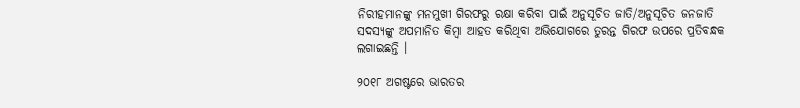ନିରୀହମାନଙ୍କୁ ମନମୁଖୀ ଗିରଫରୁ ରକ୍ଷା କରିବା ପାଇଁ ଅନୁସୂଚିତ ଜାତି/ଅନୁସୂଚିତ ଜନଜାତି ସଦସ୍ୟଙ୍କୁ ଅପମାନିତ କିମ୍ବା ଆହତ କରିଥିବା ଅଭିଯୋଗରେ ତୁରନ୍ତ ଗିରଫ ଉପରେ ପ୍ରତିବନ୍ଧକ ଲଗାଇଛନ୍ତି ।

୨୦୧୮ ଅଗଷ୍ଟରେ ଭାରତର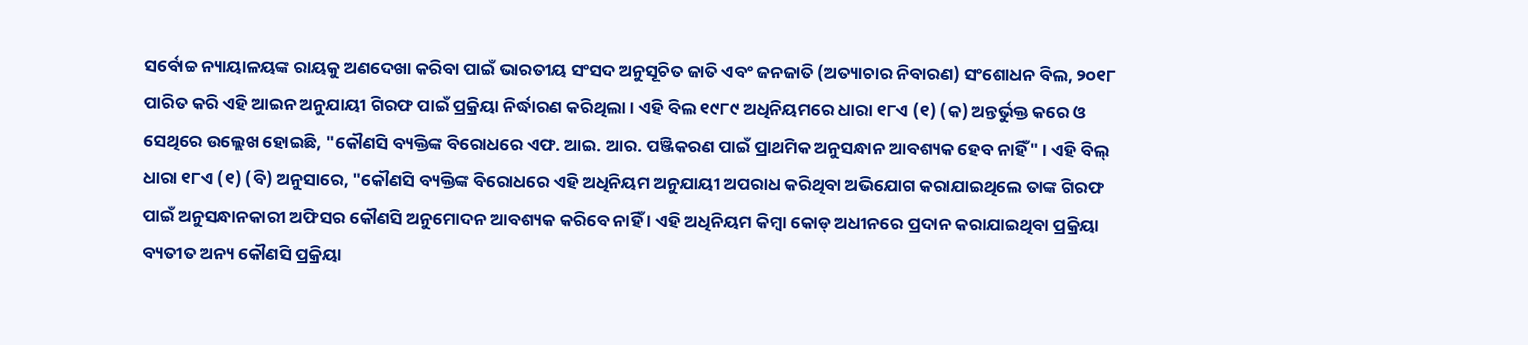ସର୍ବୋଚ୍ଚ ନ୍ୟାୟାଳୟଙ୍କ ରାୟକୁ ଅଣଦେଖା କରିବା ପାଇଁ ଭାରତୀୟ ସଂସଦ ଅନୁସୂଚିତ ଜାତି ଏବଂ ଜନଜାତି (ଅତ୍ୟାଚାର ନିବାରଣ) ସଂଶୋଧନ ବିଲ, ୨୦୧୮ ପାରିତ କରି ଏହି ଆଇନ ଅନୁଯାୟୀ ଗିରଫ ପାଇଁ ପ୍ରକ୍ରିୟା ନିର୍ଦ୍ଧାରଣ କରିଥିଲା । ଏହି ବିଲ ୧୯୮୯ ଅଧିନିୟମରେ ଧାରା ୧୮ଏ (୧) (କ) ଅନ୍ତର୍ଭୁକ୍ତ କରେ ଓ ସେଥିରେ ଉଲ୍ଲେଖ ହୋଇଛି, "କୌଣସି ବ୍ୟକ୍ତିଙ୍କ ବିରୋଧରେ ଏଫ. ଆଇ. ଆର. ପଞ୍ଜିକରଣ ପାଇଁ ପ୍ରାଥମିକ ଅନୁସନ୍ଧାନ ଆବଶ୍ୟକ ହେବ ନାହିଁ" । ଏହି ବିଲ୍ ଧାରା ୧୮ଏ (୧) (ବି) ଅନୁସାରେ, "କୌଣସି ବ୍ୟକ୍ତିଙ୍କ ବିରୋଧରେ ଏହି ଅଧିନିୟମ ଅନୁଯାୟୀ ଅପରାଧ କରିଥିବା ଅଭିଯୋଗ କରାଯାଇଥିଲେ ତାଙ୍କ ଗିରଫ ପାଇଁ ଅନୁସନ୍ଧାନକାରୀ ଅଫିସର କୌଣସି ଅନୁମୋଦନ ଆବଶ୍ୟକ କରିବେ ନାହିଁ । ଏହି ଅଧିନିୟମ କିମ୍ବା କୋଡ୍ ଅଧୀନରେ ପ୍ରଦାନ କରାଯାଇଥିବା ପ୍ରକ୍ରିୟା ବ୍ୟତୀତ ଅନ୍ୟ କୌଣସି ପ୍ରକ୍ରିୟା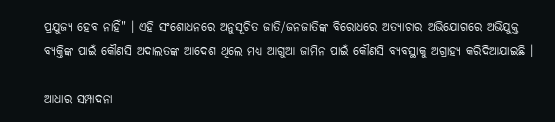ପ୍ରଯୁଜ୍ୟ ହେବ ନାହିଁ" । ଏହି ସଂଶୋଧନରେ ଅନୁସୂଚିତ ଜାତି/ଜନଜାତିଙ୍କ ବିରୋଧରେ ଅତ୍ୟାଚାର ଅଭିଯୋଗରେ ଅଭିଯୁକ୍ତ ବ୍ୟକ୍ତିଙ୍କ ପାଇଁ କୌଣସି ଅଦାଲତଙ୍କ ଆଦେଶ ଥିଲେ ମଧ୍ୟ ଆଗୁଆ ଜାମିନ ପାଇଁ କୌଣସି ବ୍ୟବସ୍ଥାକୁ ଅଗ୍ରାହ୍ୟ କରିଦିଆଯାଇଛି ।

ଆଧାର ସମ୍ପାଦନା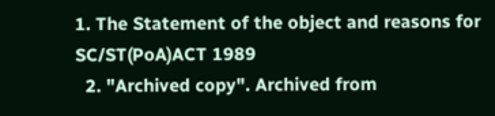1. The Statement of the object and reasons for SC/ST(PoA)ACT 1989
  2. "Archived copy". Archived from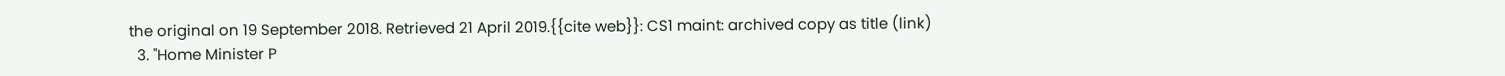the original on 19 September 2018. Retrieved 21 April 2019.{{cite web}}: CS1 maint: archived copy as title (link)
  3. "Home Minister P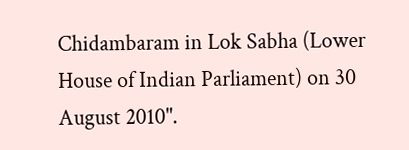Chidambaram in Lok Sabha (Lower House of Indian Parliament) on 30 August 2010".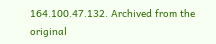164.100.47.132. Archived from the original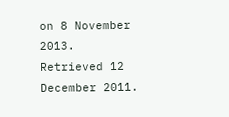on 8 November 2013. Retrieved 12 December 2011.